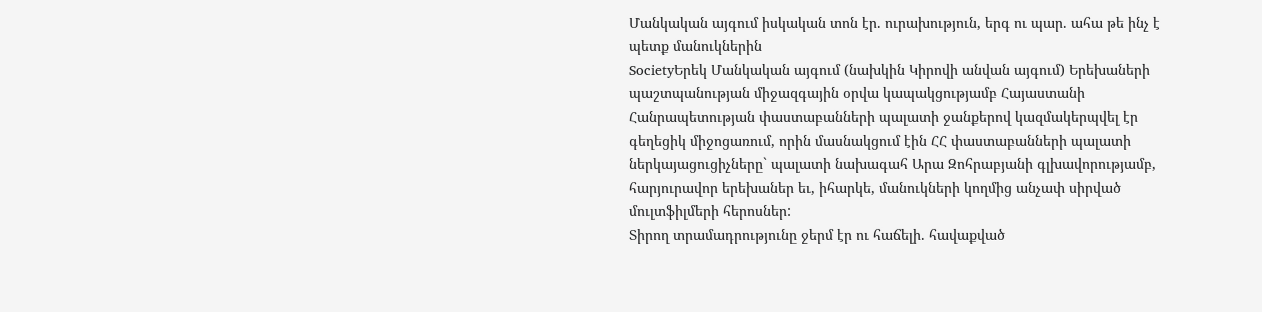Մանկական այգում իսկական տոն էր. ուրախություն, երգ ու պար. ահա թե ինչ է պետք մանուկներին
SocietyԵրեկ Մանկական այգում (նախկին Կիրովի անվան այգում) Երեխաների պաշտպանության միջազգային օրվա կապակցությամբ Հայաստանի Հանրապետության փաստաբանների պալատի ջանքերով կազմակերպվել էր գեղեցիկ միջոցառում, որին մասնակցում էին ՀՀ փաստաբանների պալատի ներկայացուցիչները` պալատի նախագահ Արա Զոհրաբյանի գլխավորությամբ, հարյուրավոր երեխաներ եւ, իհարկե, մանուկների կողմից անչափ սիրված մուլտֆիլմերի հերոսներ:
Տիրող տրամադրությունը ջերմ էր ու հաճելի. հավաքված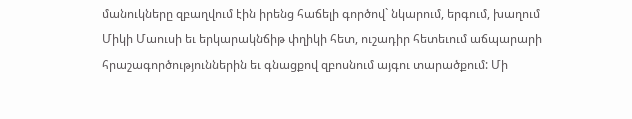մանուկները զբաղվում էին իրենց հաճելի գործով` նկարում, երգում, խաղում Միկի Մաուսի եւ երկարակնճիթ փղիկի հետ, ուշադիր հետեւում աճպարարի հրաշագործություններին եւ գնացքով զբոսնում այգու տարածքում: Մի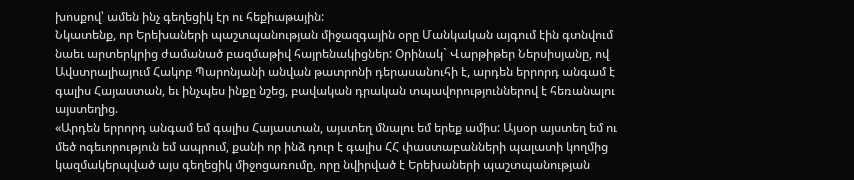խոսքով՝ ամեն ինչ գեղեցիկ էր ու հեքիաթային:
Նկատենք, որ Երեխաների պաշտպանության միջազգային օրը Մանկական այգում էին գտնվում նաեւ արտերկրից ժամանած բազմաթիվ հայրենակիցներ: Օրինակ` Վարթիթեր Ներսիսյանը, ով Ավստրալիայում Հակոբ Պարոնյանի անվան թատրոնի դերասանուհի է, արդեն երրորդ անգամ է գալիս Հայաստան, եւ ինչպես ինքը նշեց, բավական դրական տպավորություններով է հեռանալու այստեղից.
«Արդեն երրորդ անգամ եմ գալիս Հայաստան, այստեղ մնալու եմ երեք ամիս: Այսօր այստեղ եմ ու մեծ ոգեւորություն եմ ապրում, քանի որ ինձ դուր է գալիս ՀՀ փաստաբանների պալատի կողմից կազմակերպված այս գեղեցիկ միջոցառումը, որը նվիրված է Երեխաների պաշտպանության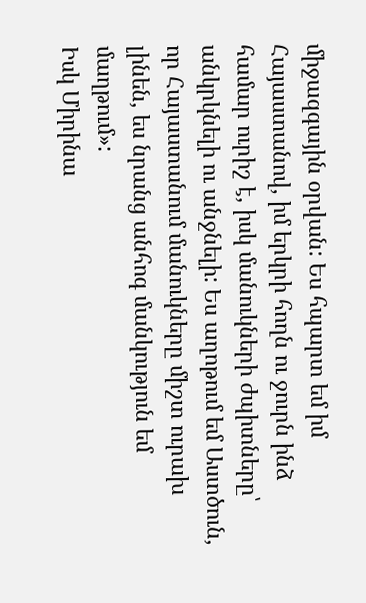միջազգային օրվան: Ես հպարտ եմ իմ Հայաստանով, իմ երկրի հողն ու ջուրն ինձ համար ուրիշ է, իսկ մանուկների ժպիտները՝ անկրկնելի ու անջնելի: Ես աղոթում եմ Աստծուն, որ Հայաստանում մանուկները միշտ ուրախ լինեն, ես նրանց անհոգ մանկություն եմ մաղթում»:
Իսկ Միրինա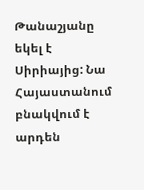Թանաշյանը եկել է Սիրիայից: Նա Հայաստանում բնակվում է արդեն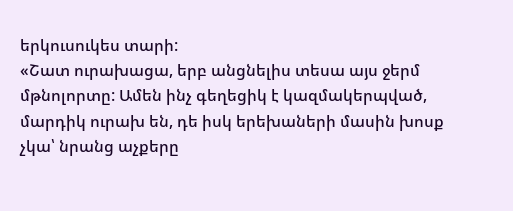երկուսուկես տարի:
«Շատ ուրախացա, երբ անցնելիս տեսա այս ջերմ մթնոլորտը: Ամեն ինչ գեղեցիկ է կազմակերպված, մարդիկ ուրախ են, դե իսկ երեխաների մասին խոսք չկա՝ նրանց աչքերը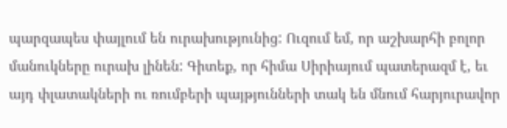պարզապես փայլում են ուրախությունից: Ուզում եմ, որ աշխարհի բոլոր մանուկները ուրախ լինեն: Գիտեք, որ հիմա Սիրիայում պատերազմ է, եւ այդ փլատակների ու ռումբերի պայթյունների տակ են մնում հարյուրավոր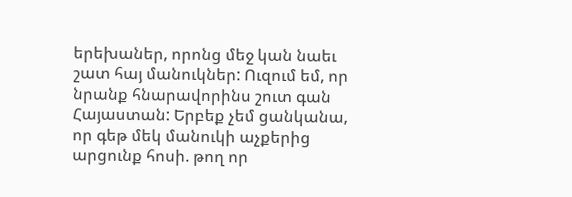երեխաներ, որոնց մեջ կան նաեւ շատ հայ մանուկներ: Ուզում եմ, որ նրանք հնարավորինս շուտ գան Հայաստան: Երբեք չեմ ցանկանա, որ գեթ մեկ մանուկի աչքերից արցունք հոսի. թող որ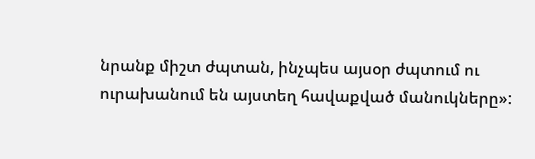նրանք միշտ ժպտան, ինչպես այսօր ժպտում ու ուրախանում են այստեղ հավաքված մանուկները»: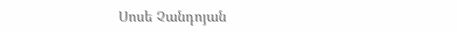Սոսե Չանդոյան